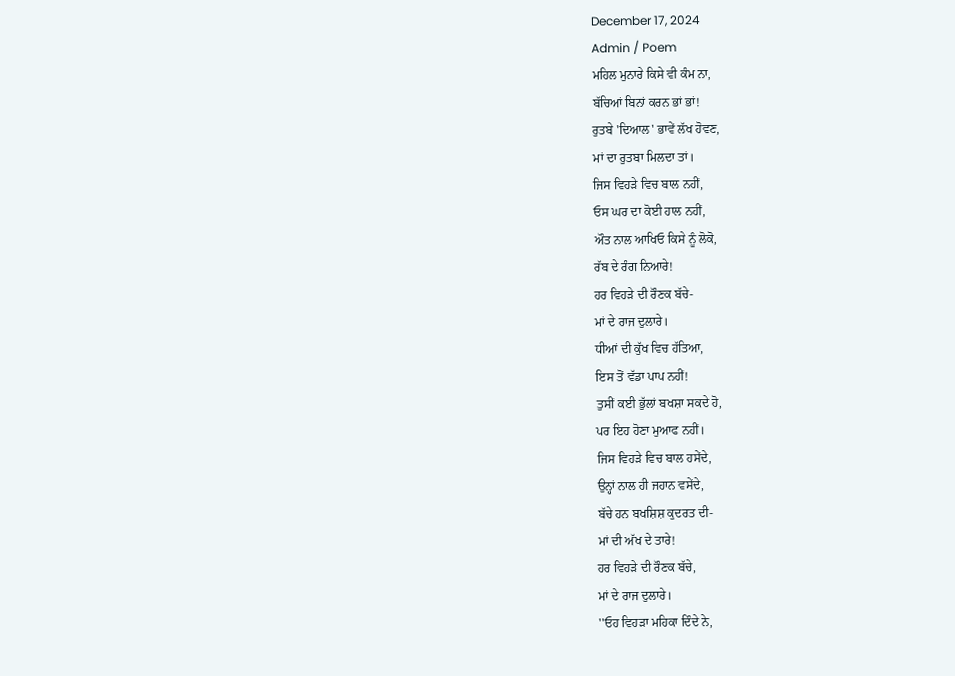December 17, 2024
Admin / Poem
ਮਹਿਲ ਮੁਨਾਰੇ ਕਿਸੇ ਵੀ ਕੰਮ ਨਾ,
ਬੱਚਿਆਂ ਬਿਨਾਂ ਕਰਨ ਭਾਂ ਭਾਂ!
ਰੁਤਬੇ 'ਦਿਆਲ' ਭਾਵੇਂ ਲੱਖ ਹੋਵਣ,
ਮਾਂ ਦਾ ਰੁਤਬਾ ਮਿਲਦਾ ਤਾਂ।
ਜਿਸ ਵਿਹੜੇ ਵਿਚ ਬਾਲ ਨਹੀਂ,
ਓਸ ਘਰ ਦਾ ਕੋਈ ਹਾਲ ਨਹੀਂ,
ਔਤ ਨਾਲ ਆਖਿਓ ਕਿਸੇ ਨੂੰ ਲੋਕੋ,
ਰੱਬ ਦੇ ਰੰਗ ਨਿਆਰੇ!
ਹਰ ਵਿਹੜੇ ਦੀ ਰੌਣਕ ਬੱਚੇ-
ਮਾਂ ਦੇ ਰਾਜ ਦੁਲਾਰੇ।
ਧੀਆਂ ਦੀ ਕੁੱਖ ਵਿਚ ਹੱਤਿਆ,
ਇਸ ਤੋਂ ਵੱਡਾ ਪਾਪ ਨਹੀਂ!
ਤੁਸੀਂ ਕਈ ਭੁੱਲਾਂ ਬਖਸ਼ਾ ਸਕਦੇ ਹੋ,
ਪਰ ਇਹ ਹੋਣਾ ਮੁਆਫ ਨਹੀਂ।
ਜਿਸ ਵਿਹੜੇ ਵਿਚ ਬਾਲ ਹਸੇਂਦੇ,
ਉਨ੍ਹਾਂ ਨਾਲ ਹੀ ਜਹਾਨ ਵਸੇਂਦੇ,
ਬੱਚੇ ਹਨ ਬਖਸ਼ਿਸ਼ ਕੁਦਰਤ ਦੀ-
ਮਾਂ ਦੀ ਅੱਖ ਦੇ ਤਾਰੇ!
ਹਰ ਵਿਹੜੇ ਦੀ ਰੌਣਕ ਬੱਚੇ,
ਮਾਂ ਦੇ ਰਾਜ ਦੁਲਾਰੇ।
''ਓਹ ਵਿਹੜਾ ਮਹਿਕਾ ਦਿੰਦੇ ਨੇ,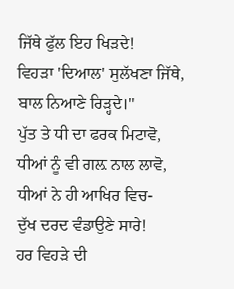ਜਿੱਥੇ ਫੁੱਲ ਇਹ ਖਿੜਦੇ!
ਵਿਹੜਾ 'ਦਿਆਲ' ਸੁਲੱਖਣਾ ਜਿੱਥੇ,
ਬਾਲ ਨਿਆਣੇ ਰਿੜ੍ਹਦੇ।''
ਪੁੱਤ ਤੇ ਧੀ ਦਾ ਫਰਕ ਮਿਟਾਵੋ,
ਧੀਆਂ ਨੂੰ ਵੀ ਗਲ਼ ਨਾਲ ਲਾਵੋ,
ਧੀਆਂ ਨੇ ਹੀ ਆਖਿਰ ਵਿਚ-
ਦੁੱਖ ਦਰਦ ਵੰਡਾਉਣੇ ਸਾਰੇ!
ਹਰ ਵਿਹੜੇ ਦੀ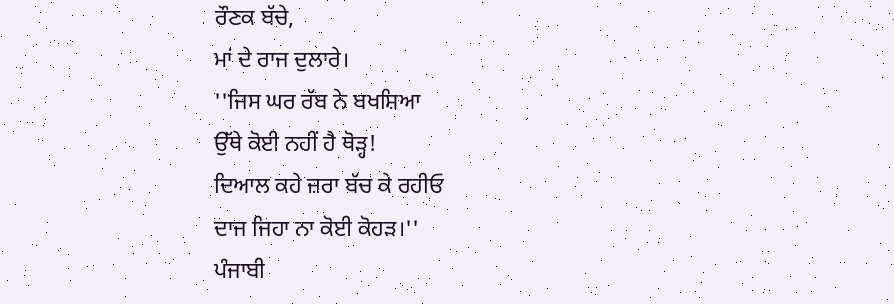ਰੌਣਕ ਬੱਚੇ,
ਮਾਂ ਦੇ ਰਾਜ ਦੁਲਾਰੇ।
''ਜਿਸ ਘਰ ਰੱਬ ਨੇ ਬਖਸ਼ਿਆ
ਉੱਥੇ ਕੋਈ ਨਹੀਂ ਹੈ ਥੋੜ੍ਹ!
ਦਿਆਲ ਕਹੇ ਜ਼ਰਾ ਬੱਚ ਕੇ ਰਹੀਓ
ਦਾਜ ਜਿਹਾ ਨਾ ਕੋਈ ਕੋਹੜ।''
ਪੰਜਾਬੀ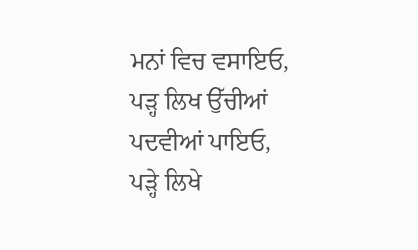ਮਨਾਂ ਵਿਚ ਵਸਾਇਓ,
ਪੜ੍ਹ ਲਿਖ ਉੱਚੀਆਂ ਪਦਵੀਆਂ ਪਾਇਓ,
ਪੜ੍ਹੇ ਲਿਖੇ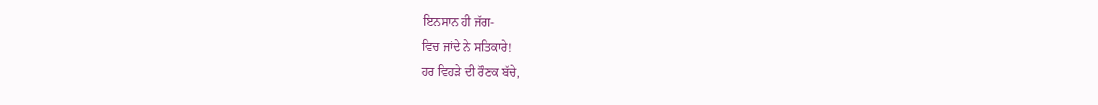ਇਨਸਾਨ ਹੀ ਜੱਗ-
ਵਿਚ ਜਾਂਦੇ ਨੇ ਸਤਿਕਾਰੇ!
ਹਰ ਵਿਹੜੇ ਦੀ ਰੌਣਕ ਬੱਚੇ,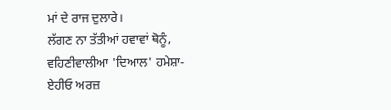ਮਾਂ ਦੇ ਰਾਜ ਦੁਲਾਰੇ।
ਲੱਗਣ ਨਾ ਤੱਤੀਆਂ ਹਵਾਵਾਂ ਥੋਨੂੰ, ਵਹਿਣੀਵਾਲੀਆ 'ਦਿਆਲ' ਹਮੇਸ਼ਾ- ਏਹੀਓ ਅਰਜ਼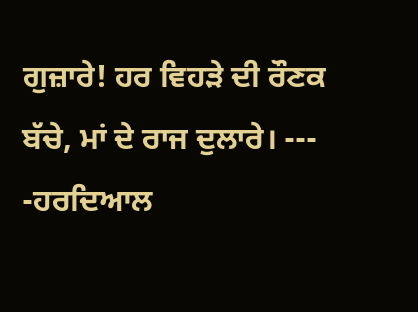ਗੁਜ਼ਾਰੇ! ਹਰ ਵਿਹੜੇ ਦੀ ਰੌਣਕ ਬੱਚੇ, ਮਾਂ ਦੇ ਰਾਜ ਦੁਲਾਰੇ। --- -ਹਰਦਿਆਲ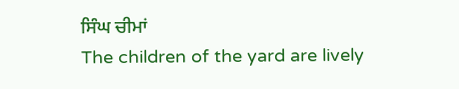ਸਿੰਘ ਚੀਮਾਂ
The children of the yard are lively